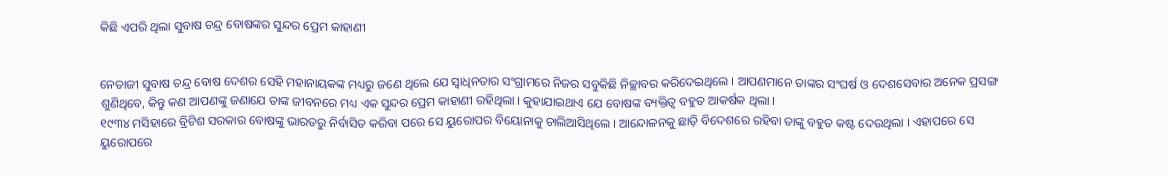କିଛି ଏପରି ଥିଲା ସୁବାଷ ଚନ୍ଦ୍ର ବୋଷଙ୍କର ସୁନ୍ଦର ପ୍ରେମ କାହାଣୀ


ନେତାଜୀ ସୁବାଷ ଚନ୍ଦ୍ର ବୋଷ ଦେଶର ସେହି ମହାନାୟକଙ୍କ ମଧ୍ୟରୁ ଜଣେ ଥିଲେ ଯେ ସ୍ୱାଧିନତାର ସଂଗ୍ରାମରେ ନିଜର ସବୁକିଛି ନିଚ୍ଛାବର କରିଦେଇଥିଲେ । ଆପଣମାନେ ତାଙ୍କର ସଂଘର୍ଷ ଓ ଦେଶସେବାର ଅନେକ ପ୍ରସଙ୍ଗ ଶୁଣିଥିବେ, କିନ୍ତୁ କଣ ଆପଣଙ୍କୁ ଜଣାଯେ ତାଙ୍କ ଜୀବନରେ ମଧ୍ୟ ଏକ ସୁନ୍ଦର ପ୍ରେମ କାହାଣୀ ରହିଥିଲା । କୁହାଯାଇଥାଏ ଯେ ବୋଷଙ୍କ ବ୍ୟକ୍ତିତ୍ୱ ବହୁତ ଆକର୍ଷକ ଥିଲା ।
୧୯୩୪ ମସିହାରେ ବ୍ରିଟିଶ ସରକାର ବୋଷଙ୍କୁ ଭାରତରୁ ନିର୍ବାସିତ କରିବା ପରେ ସେ ୟୁରୋପର ବିୟୋନାକୁ ଚାଲିଆସିଥିଲେ । ଆନ୍ଦୋଳନକୁ ଛାଡ଼ି ବିଦେଶରେ ରହିବା ତାଙ୍କୁ ବହୁତ କଷ୍ଟ ଦେଉଥିଲା । ଏହାପରେ ସେ ୟୁରୋପରେ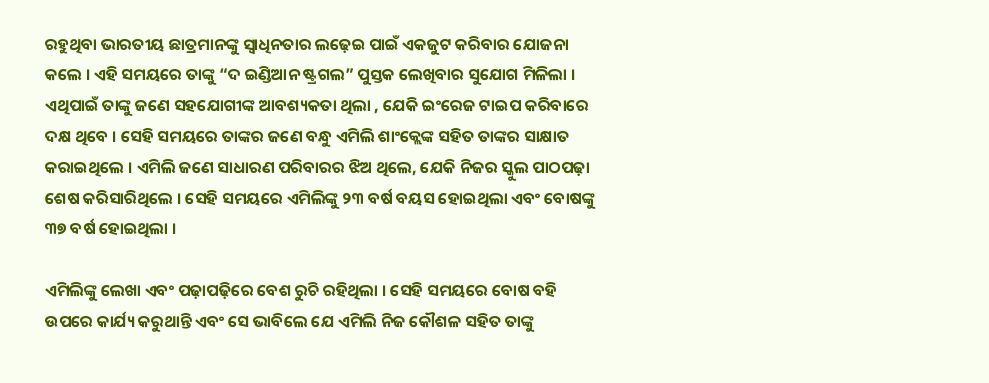ରହୁଥିବା ଭାରତୀୟ ଛାତ୍ରମାନଙ୍କୁ ସ୍ୱାଧିନତାର ଲଢ଼େଇ ପାଇଁ ଏକଜୁଟ କରିବାର ଯୋଜନା କଲେ । ଏହି ସମୟରେ ତାଙ୍କୁ “ଦ ଇଣ୍ଡିଆନ ଷ୍ଟ୍ରଗଲ” ପୁସ୍ତକ ଲେଖିବାର ସୁଯୋଗ ମିଳିଲା । ଏଥିପାଇଁ ତାଙ୍କୁ ଜଣେ ସହଯୋଗୀଙ୍କ ଆବଶ୍ୟକତା ଥିଲା , ଯେକି ଇଂରେଜ ଟାଇପ କରିବାରେ ଦକ୍ଷ ଥିବେ । ସେହି ସମୟରେ ତାଙ୍କର ଜଣେ ବନ୍ଧୁ ଏମିଲି ଶାଂକ୍ଲେଙ୍କ ସହିତ ତାଙ୍କର ସାକ୍ଷାତ କରାଇଥିଲେ । ଏମିଲି ଜଣେ ସାଧାରଣ ପରିବାରର ଝିଅ ଥିଲେ, ଯେକି ନିଜର ସ୍କୁଲ ପାଠପଢ଼ା ଶେଷ କରିସାରିଥିଲେ । ସେହି ସମୟରେ ଏମିଲିଙ୍କୁ ୨୩ ବର୍ଷ ବୟସ ହୋଇଥିଲା ଏବଂ ବୋଷଙ୍କୁ ୩୭ ବର୍ଷ ହୋଇଥିଲା ।

ଏମିଲିଙ୍କୁ ଲେଖା ଏବଂ ପଢ଼ାପଢ଼ିରେ ବେଶ ରୁଚି ରହିଥିଲା । ସେହି ସମୟରେ ବୋଷ ବହି ଉପରେ କାର୍ଯ୍ୟ କରୁଥାନ୍ତି ଏବଂ ସେ ଭାବିଲେ ଯେ ଏମିଲି ନିଜ କୌଶଳ ସହିତ ତାଙ୍କୁ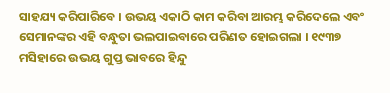ସାହଯ୍ୟ କରିପାରିବେ । ଉଭୟ ଏକାଠି କାମ କରିବା ଆରମ୍ଭ କରିଦେଲେ ଏବଂ ସେମାନଙ୍କର ଏହି ବନ୍ଧୁତା ଭଲପାଇବାରେ ପରିଣତ ହୋଇଗଲା । ୧୯୩୭ ମସିହାରେ ଉଭୟ ଗୁପ୍ତ ଭାବରେ ହିନ୍ଦୁ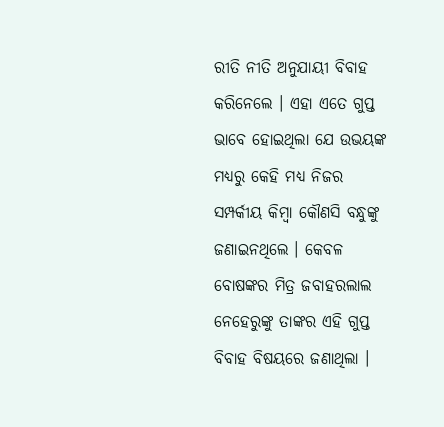ରୀତି ନୀତି ଅନୁଯାୟୀ ବିବାହ କରିନେଲେ । ଏହା ଏତେ ଗୁପ୍ତ ଭାବେ ହୋଇଥିଲା ଯେ ଉଭୟଙ୍କ ମଧ୍ୟରୁ କେହି ମଧ୍ୟ ନିଜର ସମ୍ପର୍କୀୟ କିମ୍ବା କୌଣସି ବନ୍ଧୁଙ୍କୁ ଜଣାଇନଥିଲେ । କେବଳ ବୋଷଙ୍କର ମିତ୍ର ଜବାହରଲାଲ ନେହେରୁଙ୍କୁ ତାଙ୍କର ଏହି ଗୁପ୍ତ ବିବାହ ବିଷୟରେ ଜଣାଥିଲା ।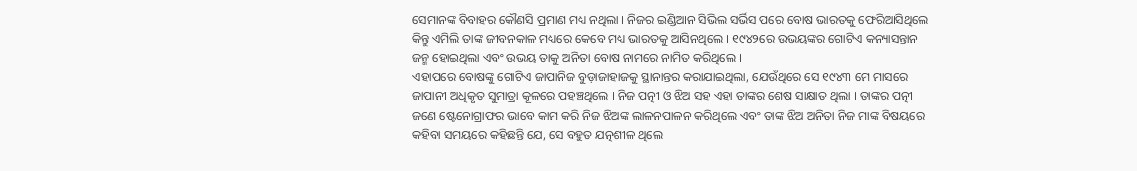ସେମାନଙ୍କ ବିବାହର କୌଣସି ପ୍ରମାଣ ମଧ୍ୟ ନଥିଲା । ନିଜର ଇଣ୍ଡିଆନ ସିଭିଲ ସର୍ଭିସ ପରେ ବୋଷ ଭାରତକୁ ଫେରିଆସିଥିଲେ କିନ୍ତୁ ଏମିଲି ତାଙ୍କ ଜୀବନକାଳ ମଧ୍ୟରେ କେବେ ମଧ୍ୟ ଭାରତକୁ ଆସିନଥିଲେ । ୧୯୪୨ରେ ଉଭୟଙ୍କର ଗୋଟିଏ କନ୍ୟାସନ୍ତାନ ଜନ୍ମ ହୋଇଥିଲା ଏବଂ ଉଭୟ ତାକୁ ଅନିତା ବୋଷ ନାମରେ ନାମିତ କରିଥିଲେ ।
ଏହାପରେ ବୋଷଙ୍କୁ ଗୋଟିଏ ଜାପାନିଜ ବୁଡ଼ାଜାହାଜକୁ ସ୍ଥାନାନ୍ତର କରାଯାଇଥିଲା, ଯେଉଁଥିରେ ସେ ୧୯୪୩ ମେ ମାସରେ ଜାପାନୀ ଅଧିକୃତ ସୁମାତ୍ରା କୂଳରେ ପହଞ୍ଚଥିଲେ । ନିଜ ପତ୍ନୀ ଓ ଝିଅ ସହ ଏହା ତାଙ୍କର ଶେଷ ସାକ୍ଷାତ ଥିଲା । ତାଙ୍କର ପତ୍ନୀ ଜଣେ ଷ୍ଟେନୋଗ୍ରାଫର ଭାବେ କାମ କରି ନିଜ ଝିଅଙ୍କ ଲାଳନପାଳନ କରିଥିଲେ ଏବଂ ତାଙ୍କ ଝିଅ ଅନିତା ନିଜ ମାଙ୍କ ବିଷୟରେ କହିବା ସମୟରେ କହିଛନ୍ତି ଯେ, ସେ ବହୁତ ଯତ୍ନଶୀଳ ଥିଲେ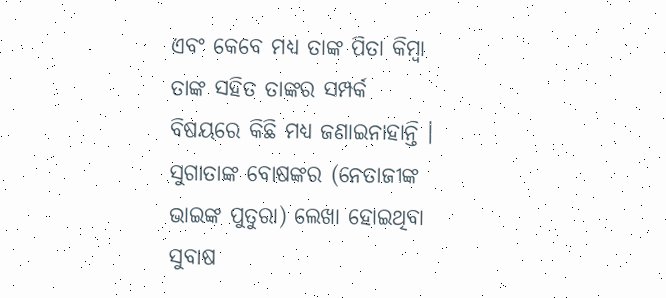ଏବଂ କେବେ ମଧ୍ୟ ତାଙ୍କ ପିତା କିମ୍ବା ତାଙ୍କ ସହିତ ତାଙ୍କର ସମ୍ପର୍କ ବିଷୟରେ କିଛି ମଧ୍ୟ ଜଣାଇନାହାନ୍ତି । ସୁଗାତାଙ୍କ ବୋଷଙ୍କର (ନେତାଜୀଙ୍କ ଭାଇଙ୍କ ପୁତୁରା) ଲେଖା ହୋଇଥିବା ସୁବାଷ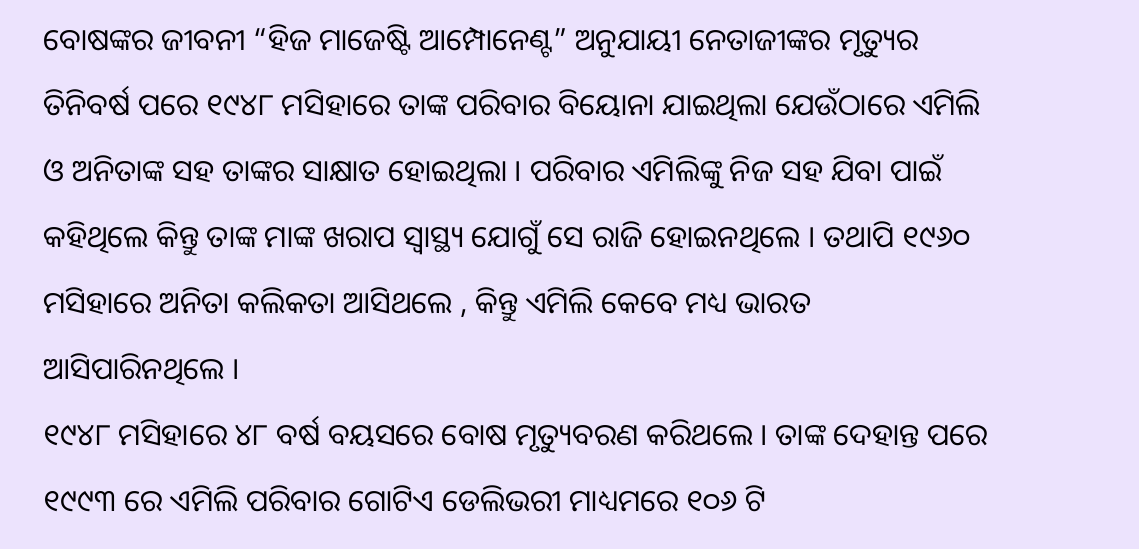ବୋଷଙ୍କର ଜୀବନୀ “ହିଜ ମାଜେଷ୍ଟି ଆମ୍ପୋନେଣ୍ଟ” ଅନୁଯାୟୀ ନେତାଜୀଙ୍କର ମୃତ୍ୟୁର ତିନିବର୍ଷ ପରେ ୧୯୪୮ ମସିହାରେ ତାଙ୍କ ପରିବାର ବିୟୋନା ଯାଇଥିଲା ଯେଉଁଠାରେ ଏମିଲି ଓ ଅନିତାଙ୍କ ସହ ତାଙ୍କର ସାକ୍ଷାତ ହୋଇଥିଲା । ପରିବାର ଏମିଲିଙ୍କୁ ନିଜ ସହ ଯିବା ପାଇଁ କହିଥିଲେ କିନ୍ତୁ ତାଙ୍କ ମାଙ୍କ ଖରାପ ସ୍ୱାସ୍ଥ୍ୟ ଯୋଗୁଁ ସେ ରାଜି ହୋଇନଥିଲେ । ତଥାପି ୧୯୬୦ ମସିହାରେ ଅନିତା କଲିକତା ଆସିଥଲେ , କିନ୍ତୁ ଏମିଲି କେବେ ମଧ୍ୟ ଭାରତ ଆସିପାରିନଥିଲେ ।
୧୯୪୮ ମସିହାରେ ୪୮ ବର୍ଷ ବୟସରେ ବୋଷ ମୃତ୍ୟୁବରଣ କରିଥଲେ । ତାଙ୍କ ଦେହାନ୍ତ ପରେ ୧୯୯୩ ରେ ଏମିଲି ପରିବାର ଗୋଟିଏ ଡେଲିଭରୀ ମାଧ୍ୟମରେ ୧୦୬ ଟି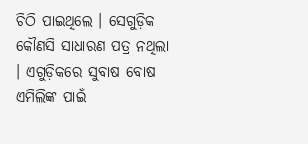ଚିଠି ପାଇଥିଲେ । ସେଗୁଡ଼ିକ କୌଣସି ସାଧାରଣ ପତ୍ର ନଥିଲା । ଏଗୁଡ଼ିକରେ ସୁବାଷ ବୋଷ ଏମିଲିଙ୍କ ପାଇଁ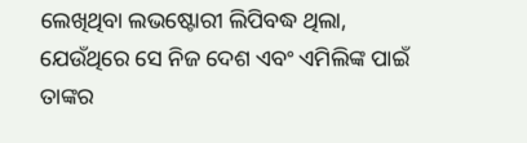ଲେଖିଥିବା ଲଭଷ୍ଟୋରୀ ଲିପିବଦ୍ଧ ଥିଲା, ଯେଉଁଥିରେ ସେ ନିଜ ଦେଶ ଏବଂ ଏମିଲିଙ୍କ ପାଇଁ ତାଙ୍କର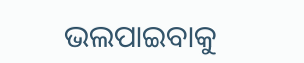ଭଲପାଇବାକୁ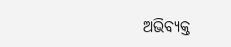ଅଭିବ୍ୟକ୍ତ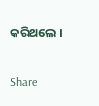କରିଥଲେ ।


Share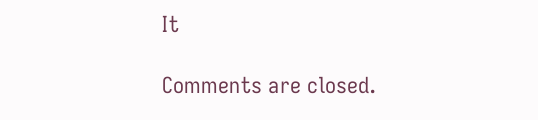It

Comments are closed.